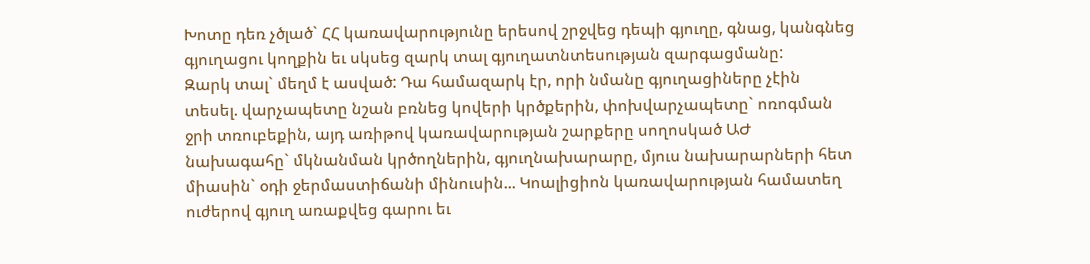Խոտը դեռ չծլած` ՀՀ կառավարությունը երեսով շրջվեց դեպի գյուղը, գնաց, կանգնեց գյուղացու կողքին եւ սկսեց զարկ տալ գյուղատնտեսության զարգացմանը:
Զարկ տալ` մեղմ է ասված: Դա համազարկ էր, որի նմանը գյուղացիները չէին տեսել. վարչապետը նշան բռնեց կովերի կրծքերին, փոխվարչապետը` ոռոգման ջրի տռուբեքին, այդ առիթով կառավարության շարքերը սողոսկած ԱԺ նախագահը` մկնանման կրծողներին, գյուղնախարարը, մյուս նախարարների հետ միասին` օդի ջերմաստիճանի մինուսին... Կոալիցիոն կառավարության համատեղ ուժերով գյուղ առաքվեց գարու եւ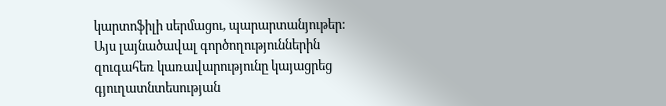կարտոֆիլի սերմացու, պարարտանյութեր:
Այս լայնածավալ գործողություններին զուգահեռ կառավարությունը կայացրեց գյուղատնտեսության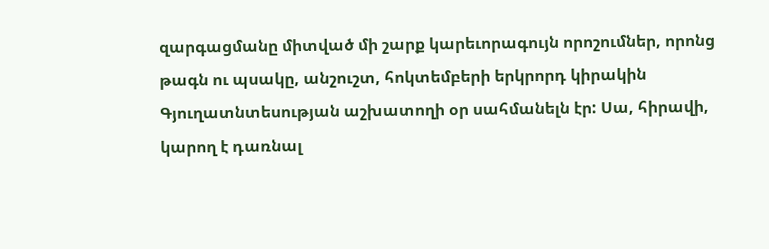զարգացմանը միտված մի շարք կարեւորագույն որոշումներ, որոնց թագն ու պսակը, անշուշտ, հոկտեմբերի երկրորդ կիրակին Գյուղատնտեսության աշխատողի օր սահմանելն էր: Սա, հիրավի, կարող է դառնալ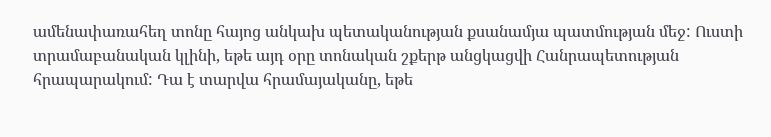ամենափառահեղ տոնը հայոց անկախ պետականության քսանամյա պատմության մեջ: Ուստի տրամաբանական կլինի, եթե այդ օրը տոնական շքերթ անցկացվի Հանրապետության հրապարակում: Դա է տարվա հրամայականը, եթե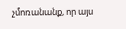չմոռանանք, որ այս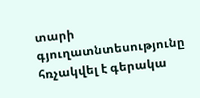տարի գյուղատնտեսությունը հռչակվել է գերակա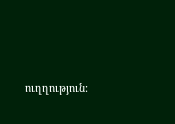ուղղություն: